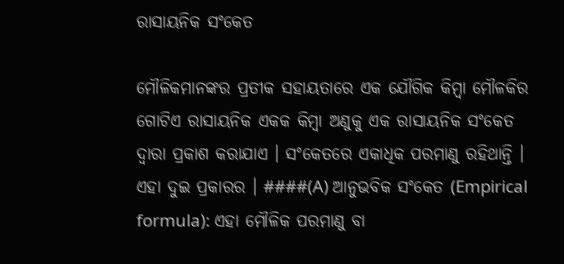ରାସାୟନିକ ସଂକେତ

ମୌଳିକମାନଙ୍କର ପ୍ରତୀକ ସହାୟତାରେ ଏକ ଯୌଗିକ କିମ୍ବା ମୌଳକିର ଗୋଟିଏ ରାସାୟନିକ ଏକକ କିମ୍ବା ଅଣୁକୁ ଏକ ରାସାୟନିକ ସଂକେତ ଦ୍ଵାରା ପ୍ରକାଶ କରାଯାଏ । ସଂକେତରେ ଏକାଧିକ ପରମାଣୁ ରହିଥାନ୍ତି । ଏହା ଦୁଇ ପ୍ରକାରର । ####(A) ଆନୁଭବିକ ସଂକେତ (Empirical formula): ଏହା ମୌଳିକ ପରମାଣୁ ବା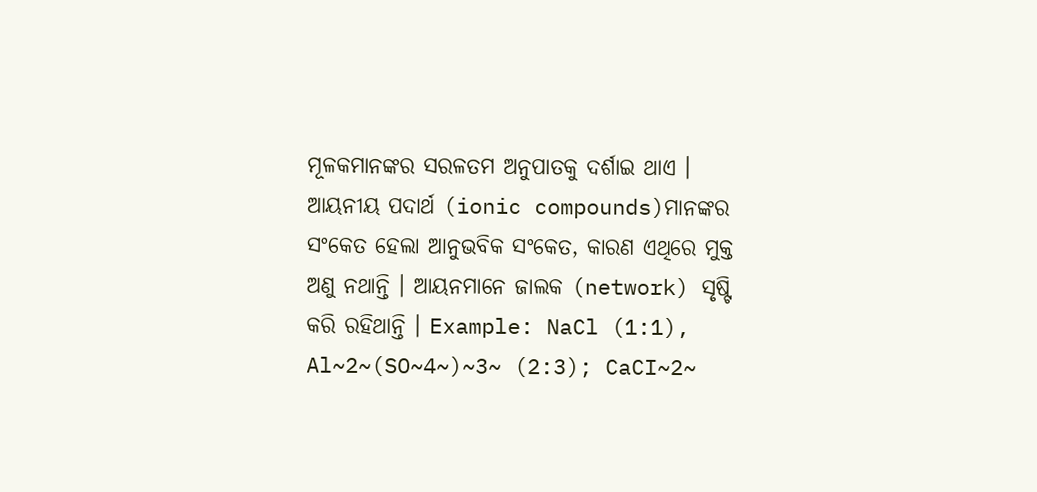ମୂଳକମାନଙ୍କର ସରଳତମ ଅନୁପାତକୁ ଦର୍ଶାଇ ଥାଏ । ଆୟନୀୟ ପଦାର୍ଥ (ionic compounds)ମାନଙ୍କର ସଂକେତ ହେଲା ଆନୁଭବିକ ସଂକେତ, କାରଣ ଏଥିରେ ମୁକ୍ତ ଅଣୁ ନଥାନ୍ତି । ଆୟନମାନେ ଜାଲକ (network) ସୃଷ୍ଟି କରି ରହିଥାନ୍ତି । Example: NaCl (1:1), Al~2~(SO~4~)~3~ (2:3); CaCI~2~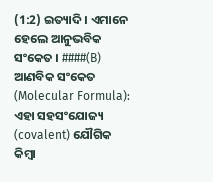(1:2) ଇତ୍ୟାଦି । ଏମାନେ ହେଲେ ଆନୁଭବିକ ସଂକେତ । ####(B) ଆଣବିକ ସଂକେତ (Molecular Formula): ଏହା ସହସଂଯୋଜ୍ୟ (covalent) ଯୌଗିକ କିମ୍ବା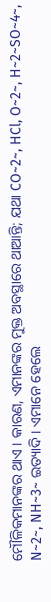ମୌଳିକମାନଙ୍କର ଥାଏ । କାରଣ, ଏମାନଙ୍କର ମୁକ୍ତ ଅବସ୍ଥାରେ ଥାଆନ୍ତି; ଯଥା CO~2~, HCl, O~2~, H~2~SO~4~, N~2~, NH~3~ ଇତ୍ୟାଦି । ଏମାନେ ହେଲେ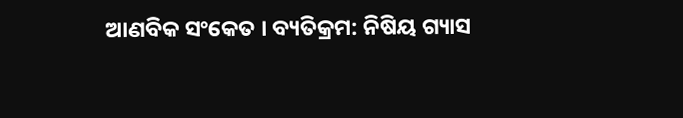ଆଣବିକ ସଂକେତ । ବ୍ୟତିକ୍ରମ: ନିଷିୟ ଗ୍ୟାସ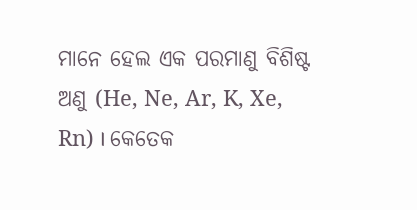ମାନେ ହେଲ ଏକ ପରମାଣୁ ବିଶିଷ୍ଟ ଅଣୁ (He, Ne, Ar, K, Xe, Rn) । କେତେକ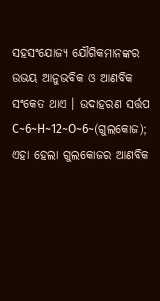ସହସଂଯୋଜ୍ୟ ଯୌଗିକମାନଙ୍କର ଉଭୟ ଆନୁଭବିକ ଓ ଆଣବିକ ସଂକେତ ଥାଏ । ଉଦାହରଣ ସର୍ତ୍ତପ C~6~H~12~O~6~(ଗୁଲକୋଜ); ଏହା ହେଲା ଗୁଲକୋଜର ଆଣବିକ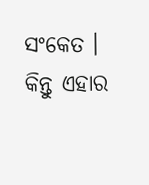ସଂକେତ । କିନ୍ତୁ ଏହାର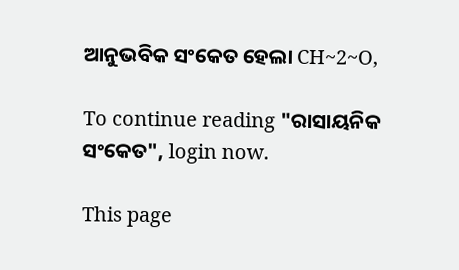ଆନୁଭବିକ ସଂକେତ ହେଲା CH~2~O,

To continue reading "ରାସାୟନିକ ସଂକେତ", login now.

This page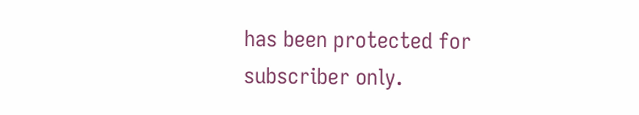has been protected for subscriber only.